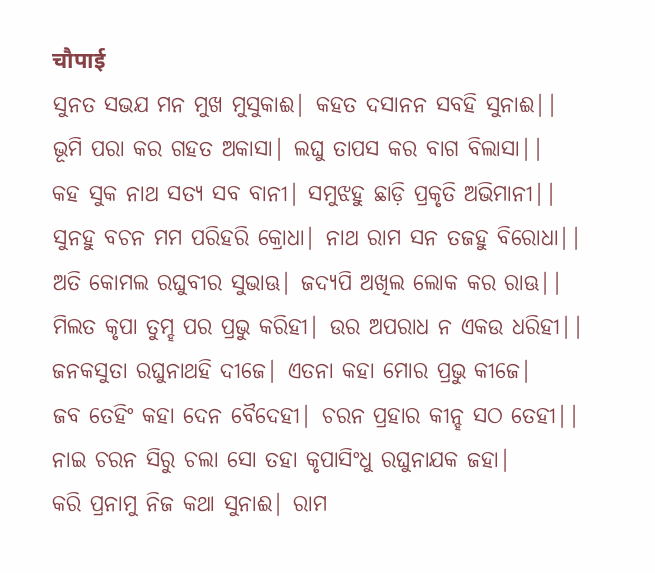चौपाई
ସୁନତ ସଭଯ ମନ ମୁଖ ମୁସୁକାଈ| କହତ ଦସାନନ ସବହି ସୁନାଈ||
ଭୂମି ପରା କର ଗହତ ଅକାସା| ଲଘୁ ତାପସ କର ବାଗ ବିଲାସା||
କହ ସୁକ ନାଥ ସତ୍ଯ ସବ ବାନୀ| ସମୁଝହୁ ଛାଡ଼ି ପ୍ରକୃତି ଅଭିମାନୀ||
ସୁନହୁ ବଚନ ମମ ପରିହରି କ୍ରୋଧା| ନାଥ ରାମ ସନ ତଜହୁ ବିରୋଧା||
ଅତି କୋମଲ ରଘୁବୀର ସୁଭାଊ| ଜଦ୍ଯପି ଅଖିଲ ଲୋକ କର ରାଊ||
ମିଲତ କୃପା ତୁମ୍ହ ପର ପ୍ରଭୁ କରିହୀ| ଉର ଅପରାଧ ନ ଏକଉ ଧରିହୀ||
ଜନକସୁତା ରଘୁନାଥହି ଦୀଜେ| ଏତନା କହା ମୋର ପ୍ରଭୁ କୀଜେ|
ଜବ ତେହିଂ କହା ଦେନ ବୈଦେହୀ| ଚରନ ପ୍ରହାର କୀନ୍ହ ସଠ ତେହୀ||
ନାଇ ଚରନ ସିରୁ ଚଲା ସୋ ତହା କୃପାସିଂଧୁ ରଘୁନାଯକ ଜହା|
କରି ପ୍ରନାମୁ ନିଜ କଥା ସୁନାଈ| ରାମ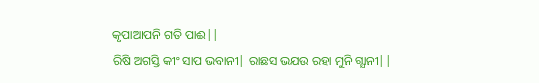କୃପାଆପନି ଗତି ପାଈ||
ରିଷି ଅଗସ୍ତି କୀଂ ସାପ ଭବାନୀ| ରାଛସ ଭଯଉ ରହା ମୁନି ଗ୍ଯାନୀ||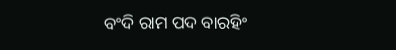ବଂଦି ରାମ ପଦ ବାରହିଂ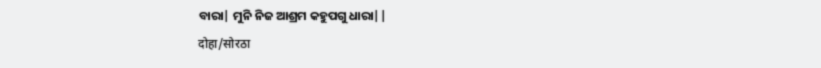ବାରା| ମୁନି ନିଜ ଆଶ୍ରମ କହୁପଗୁ ଧାରା||
दोहा/सोरठा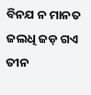ବିନଯ ନ ମାନତ ଜଲଧି ଜଡ଼ ଗଏ ତୀନ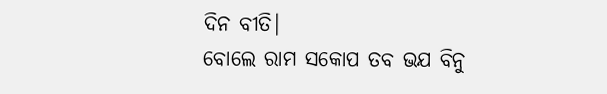ଦିନ ବୀତି|
ବୋଲେ ରାମ ସକୋପ ତବ ଭଯ ବିନୁ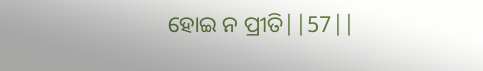ହୋଇ ନ ପ୍ରୀତି||57||